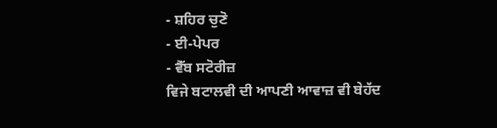- ਸ਼ਹਿਰ ਚੁਣੋ
- ਈ-ਪੇਪਰ
- ਵੈੱਬ ਸਟੋਰੀਜ਼
ਵਿਜੇ ਬਟਾਲਵੀ ਦੀ ਆਪਣੀ ਆਵਾਜ਼ ਵੀ ਬੇਹੱਦ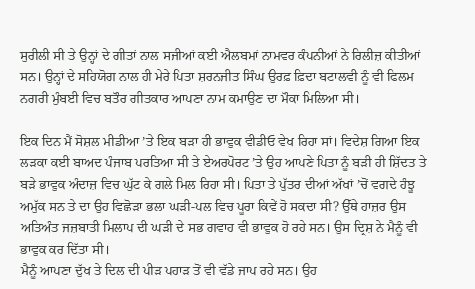ਸੁਰੀਲੀ ਸੀ ਤੇ ਉਨ੍ਹਾਂ ਦੇ ਗੀਤਾਂ ਨਾਲ ਸਜੀਆਂ ਕਈ ਐਲਬਮਾਂ ਨਾਮਵਰ ਕੰਪਨੀਆਂ ਨੇ ਰਿਲੀਜ਼ ਕੀਤੀਆਂ ਸਨ। ਉਨ੍ਹਾਂ ਦੇ ਸਹਿਯੋਗ ਨਾਲ ਹੀ ਮੇਰੇ ਪਿਤਾ ਸ਼ਰਨਜੀਤ ਸਿੰਘ ਉਰਫ਼ ਫ਼ਿਦਾ ਬਟਾਲਵੀ ਨੂੰ ਵੀ ਫਿਲਮ ਨਗਰੀ ਮੁੰਬਈ ਵਿਚ ਬਤੌਰ ਗੀਤਕਾਰ ਆਪਣਾ ਨਾਮ ਕਮਾਉਣ ਦਾ ਮੌਕਾ ਮਿਲਿਆ ਸੀ।

ਇਕ ਦਿਨ ਮੈਂ ਸੋਸ਼ਲ ਮੀਡੀਆ ’ਤੇ ਇਕ ਬੜਾ ਹੀ ਭਾਵੁਕ ਵੀਡੀਓ ਵੇਖ ਰਿਹਾ ਸਾਂ। ਵਿਦੇਸ਼ ਗਿਆ ਇਕ ਲੜਕਾ ਕਈ ਬਾਅਦ ਪੰਜਾਬ ਪਰਤਿਆ ਸੀ ਤੇ ਏਅਰਪੋਰਟ ’ਤੇ ਉਹ ਆਪਣੇ ਪਿਤਾ ਨੂੰ ਬੜੀ ਹੀ ਸ਼ਿੱਦਤ ਤੇ ਬੜੇ ਭਾਵੁਕ ਅੰਦਾਜ਼ ਵਿਚ ਘੁੱਟ ਕੇ ਗਲੇ ਮਿਲ ਰਿਹਾ ਸੀ। ਪਿਤਾ ਤੇ ਪੁੱਤਰ ਦੀਆਂ ਅੱਖਾਂ ’ਚੋਂ ਵਗਦੇ ਹੰਝੂ ਅਮੁੱਕ ਸਨ ਤੇ ਦਾ ਉਹ ਵਿਛੋੜਾ ਭਲਾ ਘੜੀ-ਪਲ ਵਿਚ ਪੂਰਾ ਕਿਵੇਂ ਹੋ ਸਕਦਾ ਸੀ? ਉੱਥੇ ਹਾਜ਼ਰ ਉਸ ਅਤਿਅੰਤ ਜਜ਼ਬਾਤੀ ਮਿਲਾਪ ਦੀ ਘੜੀ ਦੇ ਸਭ ਗਵਾਹ ਵੀ ਭਾਵੁਕ ਹੋ ਰਹੇ ਸਨ। ਉਸ ਦ੍ਰਿਸ਼ ਨੇ ਮੈਨੂੰ ਵੀ ਭਾਵੁਕ ਕਰ ਦਿੱਤਾ ਸੀ।
ਮੈਨੂੰ ਆਪਣਾ ਦੁੱਖ ਤੇ ਦਿਲ ਦੀ ਪੀੜ ਪਹਾੜ ਤੋਂ ਵੀ ਵੱਡੇ ਜਾਪ ਰਹੇ ਸਨ। ਉਹ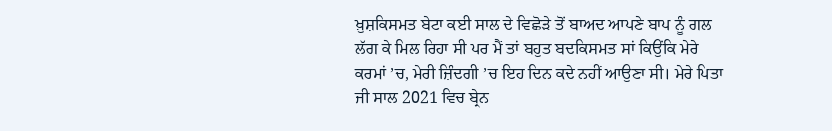ਖ਼ੁਸ਼ਕਿਸਮਤ ਬੇਟਾ ਕਈ ਸਾਲ ਦੇ ਵਿਛੋੜੇ ਤੋਂ ਬਾਅਦ ਆਪਣੇ ਬਾਪ ਨੂੰ ਗਲ ਲੱਗ ਕੇ ਮਿਲ ਰਿਹਾ ਸੀ ਪਰ ਮੈਂ ਤਾਂ ਬਹੁਤ ਬਦਕਿਸਮਤ ਸਾਂ ਕਿਉਂਕਿ ਮੇਰੇ ਕਰਮਾਂ ’ਚ, ਮੇਰੀ ਜ਼ਿੰਦਗੀ ’ਚ ਇਹ ਦਿਨ ਕਦੇ ਨਹੀਂ ਆਉਣਾ ਸੀ। ਮੇਰੇ ਪਿਤਾ ਜੀ ਸਾਲ 2021 ਵਿਚ ਬ੍ਰੇਨ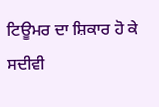ਟਿਊਮਰ ਦਾ ਸ਼ਿਕਾਰ ਹੋ ਕੇ ਸਦੀਵੀ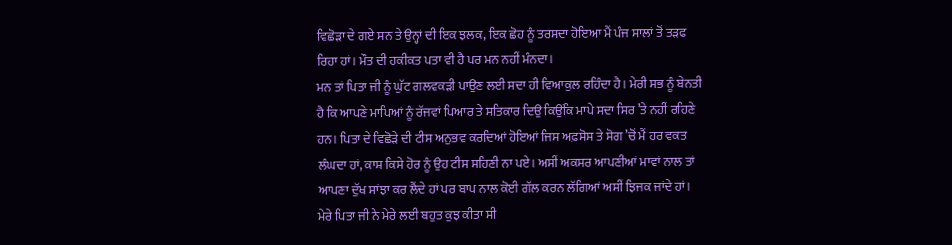ਵਿਛੋੜਾ ਦੇ ਗਏ ਸਨ ਤੇ ਉਨ੍ਹਾਂ ਦੀ ਇਕ ਝਲਕ, ਇਕ ਛੋਹ ਨੂੰ ਤਰਸਦਾ ਹੋਇਆ ਮੈਂ ਪੰਜ ਸਾਲਾਂ ਤੋਂ ਤੜਫ ਰਿਹਾ ਹਾਂ। ਮੌਤ ਦੀ ਹਕੀਕਤ ਪਤਾ ਵੀ ਹੈ ਪਰ ਮਨ ਨਹੀਂ ਮੰਨਦਾ।
ਮਨ ਤਾਂ ਪਿਤਾ ਜੀ ਨੂੰ ਘੁੱਟ ਗਲਵਕੜੀ ਪਾਉਣ ਲਈ ਸਦਾ ਹੀ ਵਿਆਕੁਲ ਰਹਿੰਦਾ ਹੈ। ਮੇਰੀ ਸਭ ਨੂੰ ਬੇਨਤੀ ਹੈ ਕਿ ਆਪਣੇ ਮਾਪਿਆਂ ਨੂੰ ਰੱਜਵਾਂ ਪਿਆਰ ਤੇ ਸਤਿਕਾਰ ਦਿਉ ਕਿਉਂਕਿ ਮਾਪੇ ਸਦਾ ਸਿਰ ’ਤੇ ਨਹੀਂ ਰਹਿਣੇ ਹਨ। ਪਿਤਾ ਦੇ ਵਿਛੋੜੇ ਦੀ ਟੀਸ ਅਨੁਭਵ ਕਰਦਿਆਂ ਹੋਇਆਂ ਜਿਸ ਅਫ਼ਸੋਸ ਤੇ ਸੋਗ ’ਚੋਂ ਮੈਂ ਹਰ ਵਕਤ ਲੰਘਦਾ ਹਾਂ, ਕਾਸ਼ ਕਿਸੇ ਹੋਰ ਨੂੰ ਉਹ ਟੀਸ ਸਹਿਣੀ ਨਾ ਪਏ। ਅਸੀਂ ਅਕਸਰ ਆਪਣੀਆਂ ਮਾਵਾਂ ਨਾਲ ਤਾਂ ਆਪਣਾ ਦੁੱਖ ਸਾਂਝਾ ਕਰ ਲੈਂਦੇ ਹਾਂ ਪਰ ਬਾਪ ਨਾਲ ਕੋਈ ਗੱਲ ਕਰਨ ਲੱਗਿਆਂ ਅਸੀਂ ਝਿਜਕ ਜਾਂਦੇ ਹਾਂ। ਮੇਰੇ ਪਿਤਾ ਜੀ ਨੇ ਮੇਰੇ ਲਈ ਬਹੁਤ ਕੁਝ ਕੀਤਾ ਸੀ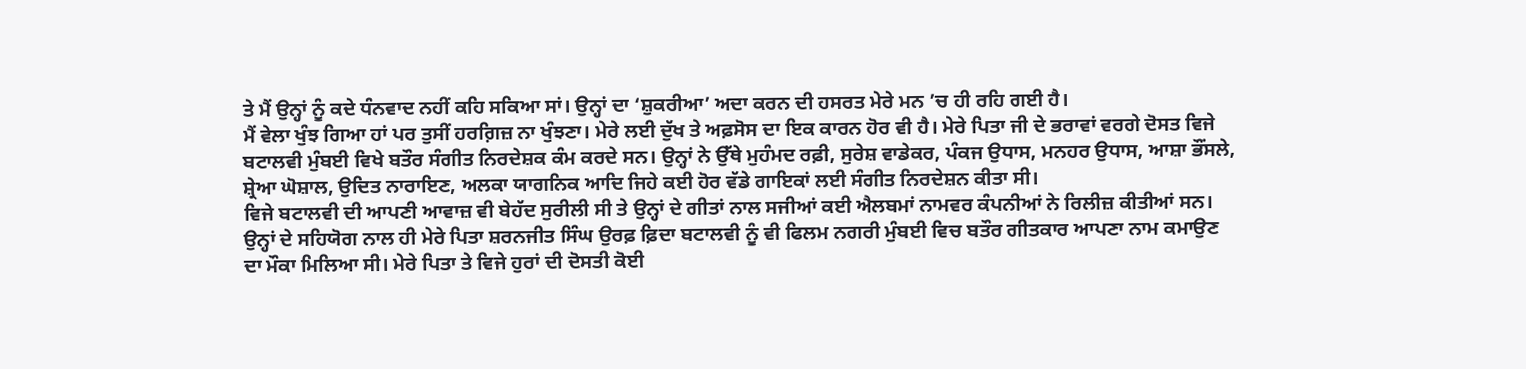ਤੇ ਮੈਂ ਉਨ੍ਹਾਂ ਨੂੰ ਕਦੇ ਧੰਨਵਾਦ ਨਹੀਂ ਕਹਿ ਸਕਿਆ ਸਾਂ। ਉਨ੍ਹਾਂ ਦਾ ‘ਸ਼ੁਕਰੀਆ’ ਅਦਾ ਕਰਨ ਦੀ ਹਸਰਤ ਮੇਰੇ ਮਨ ’ਚ ਹੀ ਰਹਿ ਗਈ ਹੈ।
ਮੈਂ ਵੇਲਾ ਖੁੰਝ ਗਿਆ ਹਾਂ ਪਰ ਤੁਸੀਂ ਹਰਗ਼ਿਜ਼ ਨਾ ਖੁੰਝਣਾ। ਮੇਰੇ ਲਈ ਦੁੱਖ ਤੇ ਅਫ਼ਸੋਸ ਦਾ ਇਕ ਕਾਰਨ ਹੋਰ ਵੀ ਹੈ। ਮੇਰੇ ਪਿਤਾ ਜੀ ਦੇ ਭਰਾਵਾਂ ਵਰਗੇ ਦੋਸਤ ਵਿਜੇ ਬਟਾਲਵੀ ਮੁੰਬਈ ਵਿਖੇ ਬਤੌਰ ਸੰਗੀਤ ਨਿਰਦੇਸ਼ਕ ਕੰਮ ਕਰਦੇ ਸਨ। ਉਨ੍ਹਾਂ ਨੇ ਉੱਥੇ ਮੁਹੰਮਦ ਰਫ਼ੀ, ਸੁਰੇਸ਼ ਵਾਡੇਕਰ, ਪੰਕਜ ਉਧਾਸ, ਮਨਹਰ ਉਧਾਸ, ਆਸ਼ਾ ਭੌਂਸਲੇ, ਸ਼੍ਰੇਆ ਘੋਸ਼ਾਲ, ਉਦਿਤ ਨਾਰਾਇਣ, ਅਲਕਾ ਯਾਗਨਿਕ ਆਦਿ ਜਿਹੇ ਕਈ ਹੋਰ ਵੱਡੇ ਗਾਇਕਾਂ ਲਈ ਸੰਗੀਤ ਨਿਰਦੇਸ਼ਨ ਕੀਤਾ ਸੀ।
ਵਿਜੇ ਬਟਾਲਵੀ ਦੀ ਆਪਣੀ ਆਵਾਜ਼ ਵੀ ਬੇਹੱਦ ਸੁਰੀਲੀ ਸੀ ਤੇ ਉਨ੍ਹਾਂ ਦੇ ਗੀਤਾਂ ਨਾਲ ਸਜੀਆਂ ਕਈ ਐਲਬਮਾਂ ਨਾਮਵਰ ਕੰਪਨੀਆਂ ਨੇ ਰਿਲੀਜ਼ ਕੀਤੀਆਂ ਸਨ। ਉਨ੍ਹਾਂ ਦੇ ਸਹਿਯੋਗ ਨਾਲ ਹੀ ਮੇਰੇ ਪਿਤਾ ਸ਼ਰਨਜੀਤ ਸਿੰਘ ਉਰਫ਼ ਫ਼ਿਦਾ ਬਟਾਲਵੀ ਨੂੰ ਵੀ ਫਿਲਮ ਨਗਰੀ ਮੁੰਬਈ ਵਿਚ ਬਤੌਰ ਗੀਤਕਾਰ ਆਪਣਾ ਨਾਮ ਕਮਾਉਣ ਦਾ ਮੌਕਾ ਮਿਲਿਆ ਸੀ। ਮੇਰੇ ਪਿਤਾ ਤੇ ਵਿਜੇ ਹੁਰਾਂ ਦੀ ਦੋਸਤੀ ਕੋਈ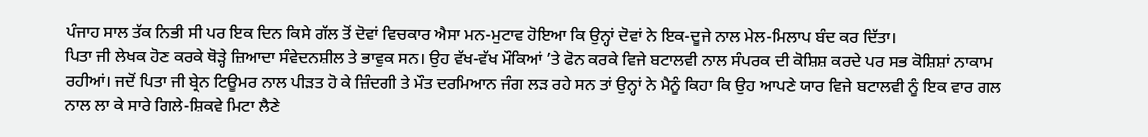ਪੰਜਾਹ ਸਾਲ ਤੱਕ ਨਿਭੀ ਸੀ ਪਰ ਇਕ ਦਿਨ ਕਿਸੇ ਗੱਲ ਤੋਂ ਦੋਵਾਂ ਵਿਚਕਾਰ ਐਸਾ ਮਨ-ਮੁਟਾਵ ਹੋਇਆ ਕਿ ਉਨ੍ਹਾਂ ਦੋਵਾਂ ਨੇ ਇਕ-ਦੂਜੇ ਨਾਲ ਮੇਲ-ਮਿਲਾਪ ਬੰਦ ਕਰ ਦਿੱਤਾ।
ਪਿਤਾ ਜੀ ਲੇਖਕ ਹੋਣ ਕਰਕੇ ਥੋੜ੍ਹੇ ਜ਼ਿਆਦਾ ਸੰਵੇਦਨਸ਼ੀਲ ਤੇ ਭਾਵੁਕ ਸਨ। ਉਹ ਵੱਖ-ਵੱਖ ਮੌਕਿਆਂ ’ਤੇ ਫੋਨ ਕਰਕੇ ਵਿਜੇ ਬਟਾਲਵੀ ਨਾਲ ਸੰਪਰਕ ਦੀ ਕੋਸ਼ਿਸ਼ ਕਰਦੇ ਪਰ ਸਭ ਕੋਸ਼ਿਸ਼ਾਂ ਨਾਕਾਮ ਰਹੀਆਂ। ਜਦੋਂ ਪਿਤਾ ਜੀ ਬ੍ਰੇਨ ਟਿਊਮਰ ਨਾਲ ਪੀੜਤ ਹੋ ਕੇ ਜ਼ਿੰਦਗੀ ਤੇ ਮੌਤ ਦਰਮਿਆਨ ਜੰਗ ਲੜ ਰਹੇ ਸਨ ਤਾਂ ਉਨ੍ਹਾਂ ਨੇ ਮੈਨੂੰ ਕਿਹਾ ਕਿ ਉਹ ਆਪਣੇ ਯਾਰ ਵਿਜੇ ਬਟਾਲਵੀ ਨੂੰ ਇਕ ਵਾਰ ਗਲ ਨਾਲ ਲਾ ਕੇ ਸਾਰੇ ਗਿਲੇ-ਸ਼ਿਕਵੇ ਮਿਟਾ ਲੈਣੇ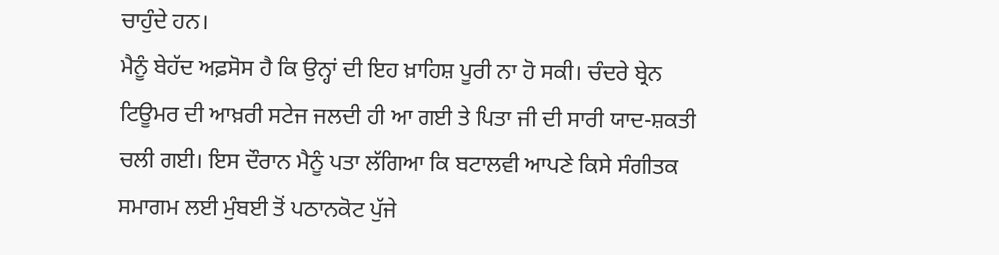ਚਾਹੁੰਦੇ ਹਨ।
ਮੈਨੂੰ ਬੇਹੱਦ ਅਫ਼ਸੋਸ ਹੈ ਕਿ ਉਨ੍ਹਾਂ ਦੀ ਇਹ ਖ਼ਾਹਿਸ਼ ਪੂਰੀ ਨਾ ਹੋ ਸਕੀ। ਚੰਦਰੇ ਬ੍ਰੇਨ ਟਿਊਮਰ ਦੀ ਆਖ਼ਰੀ ਸਟੇਜ ਜਲਦੀ ਹੀ ਆ ਗਈ ਤੇ ਪਿਤਾ ਜੀ ਦੀ ਸਾਰੀ ਯਾਦ-ਸ਼ਕਤੀ ਚਲੀ ਗਈ। ਇਸ ਦੌਰਾਨ ਮੈਨੂੰ ਪਤਾ ਲੱਗਿਆ ਕਿ ਬਟਾਲਵੀ ਆਪਣੇ ਕਿਸੇ ਸੰਗੀਤਕ ਸਮਾਗਮ ਲਈ ਮੁੰਬਈ ਤੋਂ ਪਠਾਨਕੋਟ ਪੁੱਜੇ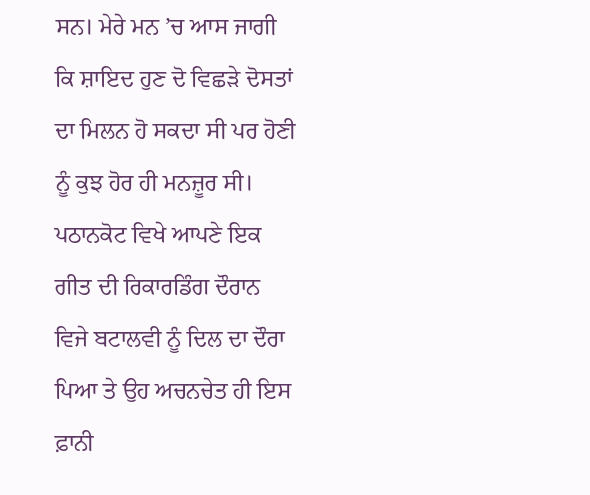ਸਨ। ਮੇਰੇ ਮਨ ’ਚ ਆਸ ਜਾਗੀ ਕਿ ਸ਼ਾਇਦ ਹੁਣ ਦੋ ਵਿਛੜੇ ਦੋਸਤਾਂ ਦਾ ਮਿਲਨ ਹੋ ਸਕਦਾ ਸੀ ਪਰ ਹੋਣੀ ਨੂੰ ਕੁਝ ਹੋਰ ਹੀ ਮਨਜ਼ੂਰ ਸੀ।
ਪਠਾਨਕੋਟ ਵਿਖੇ ਆਪਣੇ ਇਕ ਗੀਤ ਦੀ ਰਿਕਾਰਡਿੰਗ ਦੌਰਾਨ ਵਿਜੇ ਬਟਾਲਵੀ ਨੂੰ ਦਿਲ ਦਾ ਦੌਰਾ ਪਿਆ ਤੇ ਉਹ ਅਚਨਚੇਤ ਹੀ ਇਸ ਫ਼ਾਨੀ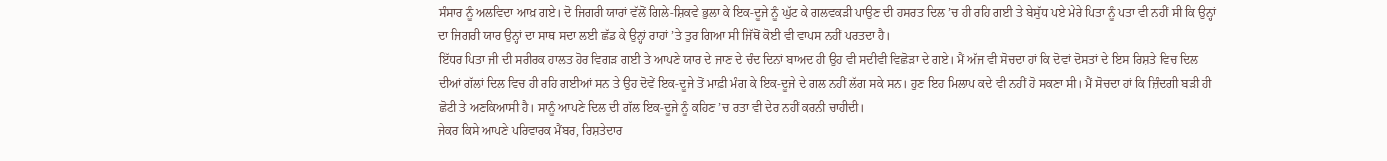ਸੰਸਾਰ ਨੂੰ ਅਲਵਿਦਾ ਆਖ਼ ਗਏ। ਦੋ ਜਿਗਰੀ ਯਾਰਾਂ ਵੱਲੋਂ ਗਿਲੇ-ਸ਼ਿਕਵੇ ਭੁਲਾ ਕੇ ਇਕ-ਦੂਜੇ ਨੂੰ ਘੁੱਟ ਕੇ ਗਲਵਕੜੀ ਪਾਉਣ ਦੀ ਹਸਰਤ ਦਿਲ ’ਚ ਹੀ ਰਹਿ ਗਈ ਤੇ ਬੇਸੁੱਧ ਪਏ ਮੇਰੇ ਪਿਤਾ ਨੂੰ ਪਤਾ ਵੀ ਨਹੀਂ ਸੀ ਕਿ ਉਨ੍ਹਾਂ ਦਾ ਜਿਗਰੀ ਯਾਰ ਉਨ੍ਹਾਂ ਦਾ ਸਾਥ ਸਦਾ ਲਈ ਛੱਡ ਕੇ ਉਨ੍ਹਾਂ ਰਾਹਾਂ ’ਤੇ ਤੁਰ ਗਿਆ ਸੀ ਜਿੱਥੋਂ ਕੋਈ ਵੀ ਵਾਪਸ ਨਹੀਂ ਪਰਤਦਾ ਹੈ।
ਇੱਧਰ ਪਿਤਾ ਜੀ ਦੀ ਸਰੀਰਕ ਹਾਲਤ ਹੋਰ ਵਿਗੜ ਗਈ ਤੇ ਆਪਣੇ ਯਾਰ ਦੇ ਜਾਣ ਦੇ ਚੰਦ ਦਿਨਾਂ ਬਾਅਦ ਹੀ ਉਹ ਵੀ ਸਦੀਵੀ ਵਿਛੋੜਾ ਦੇ ਗਏ। ਮੈਂ ਅੱਜ ਵੀ ਸੋਚਦਾ ਹਾਂ ਕਿ ਦੋਵਾਂ ਦੋਸਤਾਂ ਦੇ ਇਸ ਰਿਸ਼ਤੇ ਵਿਚ ਦਿਲ ਦੀਆਂ ਗੱਲਾਂ ਦਿਲ ਵਿਚ ਹੀ ਰਹਿ ਗਈਆਂ ਸਨ ਤੇ ਉਹ ਦੋਵੇਂ ਇਕ-ਦੂਜੇ ਤੋਂ ਮਾਫ਼ੀ ਮੰਗ ਕੇ ਇਕ-ਦੂਜੇ ਦੇ ਗਲ ਨਹੀਂ ਲੱਗ ਸਕੇ ਸਨ। ਹੁਣ ਇਹ ਮਿਲਾਪ ਕਦੇ ਵੀ ਨਹੀਂ ਹੋ ਸਕਣਾ ਸੀ। ਮੈਂ ਸੋਚਦਾ ਹਾਂ ਕਿ ਜ਼ਿੰਦਗੀ ਬੜੀ ਹੀ ਛੋਟੀ ਤੇ ਅਣਕਿਆਸੀ ਹੈ। ਸਾਨੂੰ ਆਪਣੇ ਦਿਲ ਦੀ ਗੱਲ ਇਕ-ਦੂਜੇ ਨੂੰ ਕਹਿਣ ’ਚ ਰਤਾ ਵੀ ਦੇਰ ਨਹੀਂ ਕਰਨੀ ਚਾਹੀਦੀ।
ਜੇਕਰ ਕਿਸੇ ਆਪਣੇ ਪਰਿਵਾਰਕ ਮੈਂਬਰ, ਰਿਸ਼ਤੇਦਾਰ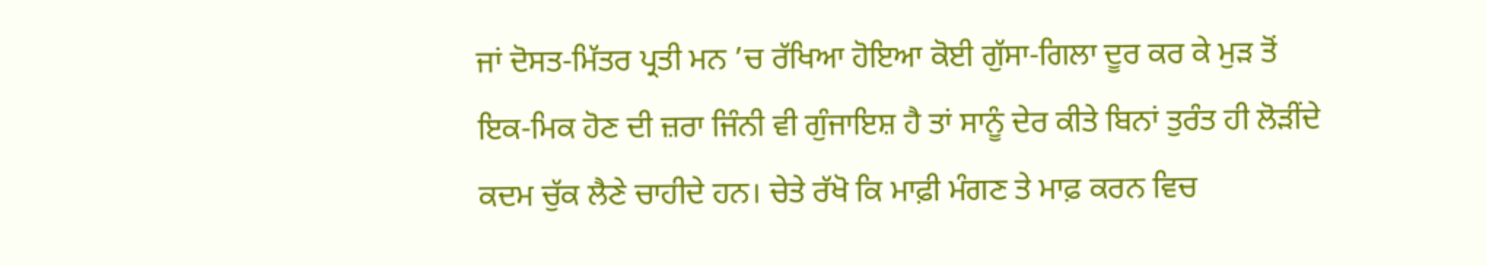ਜਾਂ ਦੋਸਤ-ਮਿੱਤਰ ਪ੍ਰਤੀ ਮਨ ’ਚ ਰੱਖਿਆ ਹੋਇਆ ਕੋਈ ਗੁੱਸਾ-ਗਿਲਾ ਦੂਰ ਕਰ ਕੇ ਮੁੜ ਤੋਂ ਇਕ-ਮਿਕ ਹੋਣ ਦੀ ਜ਼ਰਾ ਜਿੰਨੀ ਵੀ ਗੁੰਜਾਇਸ਼ ਹੈ ਤਾਂ ਸਾਨੂੰ ਦੇਰ ਕੀਤੇ ਬਿਨਾਂ ਤੁਰੰਤ ਹੀ ਲੋੜੀਂਦੇ ਕਦਮ ਚੁੱਕ ਲੈਣੇ ਚਾਹੀਦੇ ਹਨ। ਚੇਤੇ ਰੱਖੋ ਕਿ ਮਾਫ਼ੀ ਮੰਗਣ ਤੇ ਮਾਫ਼ ਕਰਨ ਵਿਚ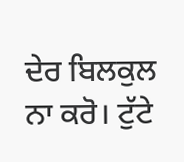ਦੇਰ ਬਿਲਕੁਲ ਨਾ ਕਰੋ। ਟੁੱਟੇ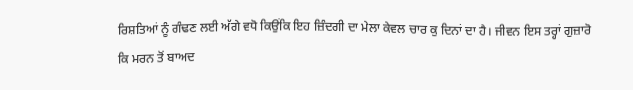ਰਿਸ਼ਤਿਆਂ ਨੂੰ ਗੰਢਣ ਲਈ ਅੱਗੇ ਵਧੋ ਕਿਉਂਕਿ ਇਹ ਜ਼ਿੰਦਗੀ ਦਾ ਮੇਲਾ ਕੇਵਲ ਚਾਰ ਕੁ ਦਿਨਾਂ ਦਾ ਹੈ। ਜੀਵਨ ਇਸ ਤਰ੍ਹਾਂ ਗੁਜ਼ਾਰੋ ਕਿ ਮਰਨ ਤੋਂ ਬਾਅਦ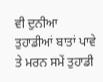ਵੀ ਦੁਨੀਆ ਤੁਹਾਡੀਆਂ ਬਾਤਾਂ ਪਾਵੇ ਤੇ ਮਰਨ ਸਮੇਂ ਤੁਹਾਡੀ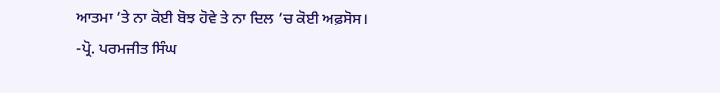ਆਤਮਾ ’ਤੇ ਨਾ ਕੋਈ ਬੋਝ ਹੋਵੇ ਤੇ ਨਾ ਦਿਲ ’ਚ ਕੋਈ ਅਫ਼ਸੋਸ।
-ਪ੍ਰੋ. ਪਰਮਜੀਤ ਸਿੰਘ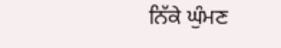ਨਿੱਕੇ ਘੁੰਮਣ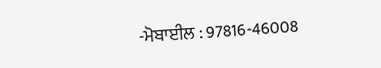-ਮੋਬਾਈਲ : 97816-46008